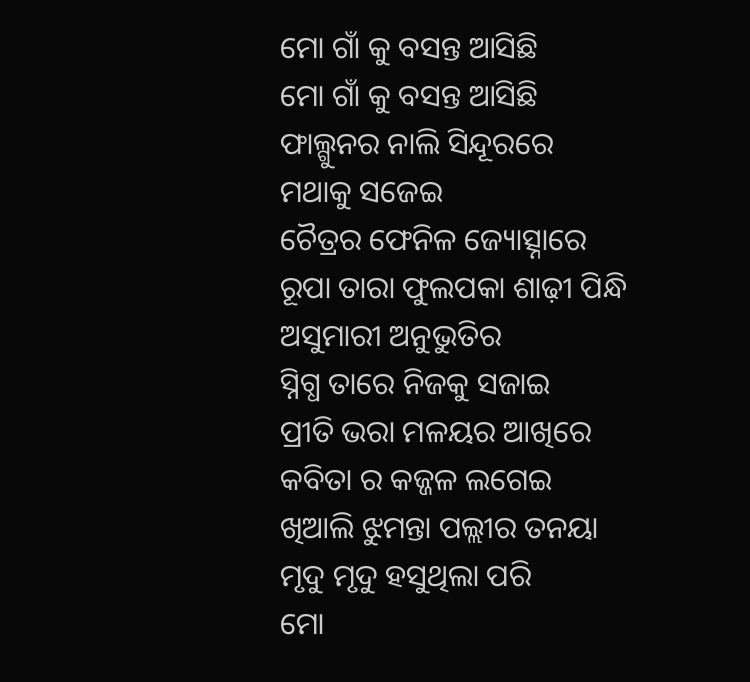ମୋ ଗାଁ କୁ ବସନ୍ତ ଆସିଛି
ମୋ ଗାଁ କୁ ବସନ୍ତ ଆସିଛି
ଫାଲ୍ଗୁନର ନାଲି ସିନ୍ଦୂରରେ
ମଥାକୁ ସଜେଇ
ଚୈତ୍ରର ଫେନିଳ ଜ୍ୟୋତ୍ସ୍ନାରେ
ରୂପା ତାରା ଫୁଲପକା ଶାଢ଼ୀ ପିନ୍ଧି
ଅସୁମାରୀ ଅନୁଭୁତିର
ସ୍ନିଗ୍ଧ ତାରେ ନିଜକୁ ସଜାଇ
ପ୍ରୀତି ଭରା ମଳୟର ଆଖିରେ
କବିତା ର କଜ୍ଜଳ ଲଗେଇ
ଖିଆଲି ଝୁମନ୍ତା ପଲ୍ଲୀର ତନୟା
ମୃଦୁ ମୃଦୁ ହସୁଥିଲା ପରି
ମୋ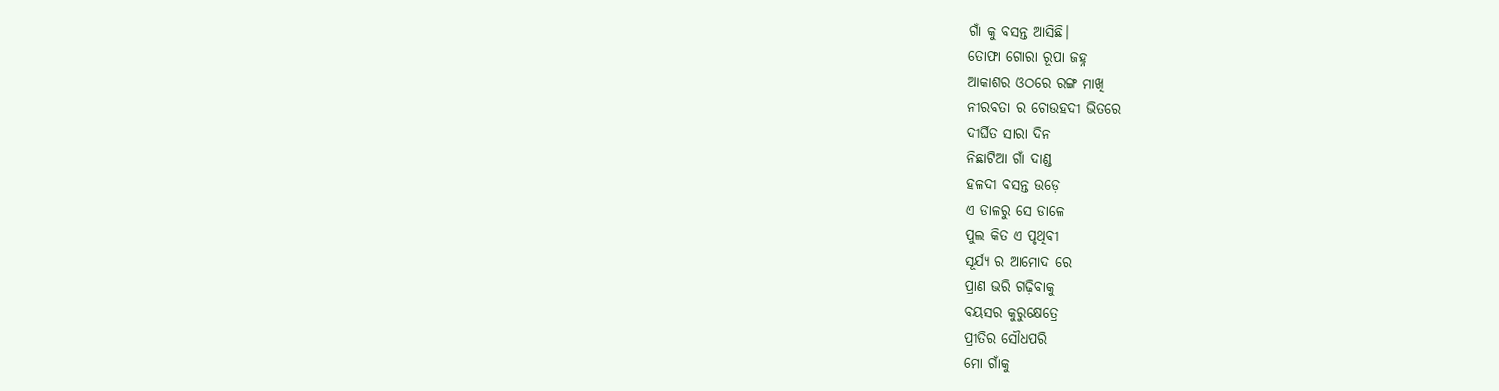ଗାଁ କୁ ବସନ୍ତ ଆସିଛି।
ତୋଫା ଗୋରା ରୂପା ଜହ୍ନ
ଆକାଶର ଓଠରେ ରଙ୍ଗ ମାଖି
ନୀରବତା ର ଚୋଉହଦୀ ଭିତରେ
ଦୀର୍ଘିତ ସାରା ଦିନ
ନିଛାଟିଆ ଗାଁ ଦାଣ୍ଡ
ହଳଦୀ ବସନ୍ତ ଉଡ଼େ
ଏ ଡାଳରୁ ସେ ଡାଳେ
ପୁଲ କିତ ଏ ପୃଥିବୀ
ସୂର୍ଯ୍ୟ ର ଆମୋଦ ରେ
ପ୍ରାଣ ଭରି ଗଢ଼ିବାକୁ
ବୟସର କୁରୁକ୍ଷେତ୍ରେ
ପ୍ରୀତିର ସୌଧପରି
ମୋ ଗାଁକୁ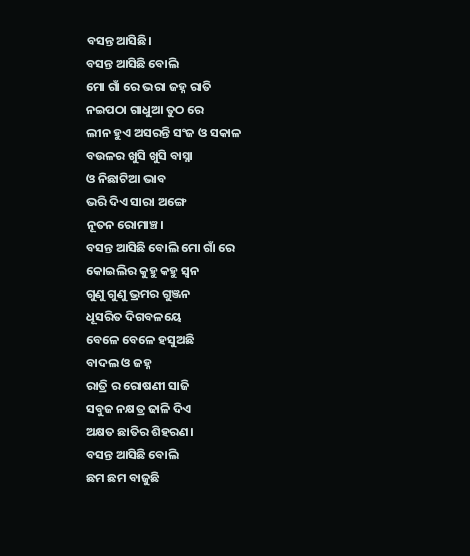ବସନ୍ତ ଆସିଛି।
ବସନ୍ତ ଆସିଛି ବୋଲି
ମୋ ଗାଁ ରେ ଭରା ଜହ୍ନ ରାତି
ନଇପଠା ଗାଧୁଆ ତୁଠ ରେ
ଲୀନ ହୁଏ ଅସରନ୍ତି ସଂଜ ଓ ସକାଳ
ବଉଳର ଖୁସି ଖୁସି ବାସ୍ନା
ଓ ନିଛାଟିଆ ଭାବ
ଭରି ଦିଏ ସାରା ଅଙ୍ଗେ
ନୂତନ ରୋମାଞ୍ଚ।
ବସନ୍ତ ଆସିଛି ବୋଲି ମୋ ଗାଁ ରେ
କୋଇଲିର କୁହୁ କହୁ ସ୍ଵନ
ଗୁଣୁ ଗୁଣୁ ଭ୍ରମର ଗୁଞ୍ଜନ
ଧୂସରିତ ଦିଗବଳୟେ
ବେଳେ ବେଳେ ହସୁଅଛି
ବାଦଲ ଓ ଜହ୍ନ
ରାତ୍ରି ର ରୋଷଣୀ ସାଜି
ସବୁଜ ନକ୍ଷତ୍ର ଢାଳି ଦିଏ
ଅକ୍ଷତ ଛାତିର ଶିହରଣ।
ବସନ୍ତ ଆସିଛି ବୋଲି
ଛମ ଛମ ବାଜୁଛି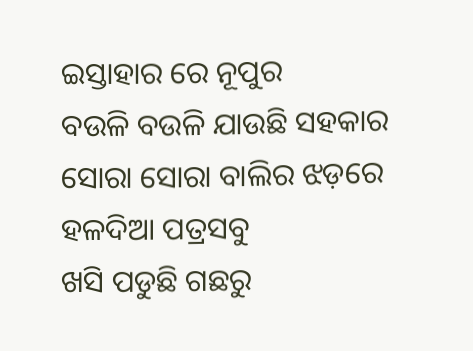ଇସ୍ତାହାର ରେ ନୂପୁର
ବଉଳି ବଉଳି ଯାଉଛି ସହକାର
ସୋରା ସୋରା ବାଲିର ଝଡ଼ରେ
ହଳଦିଆ ପତ୍ରସବୁ
ଖସି ପଡୁଛି ଗଛରୁ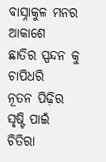ବାସ୍ନାକୁଳ ମନର ଆକାଶେ
ଛାତିର ସ୍ପନ୍ଦନ କୁ ଚାପିଧରି
ନୂତନ ପିଢ଼ିର ସୃଷ୍ଟି ପାଇଁ
ଚିତିରା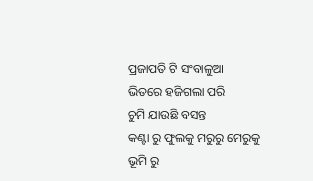ପ୍ରଜାପତି ଟି ସଂବାଳୁଆ
ଭିତରେ ହଜିଗଲା ପରି
ଚୁମି ଯାଉଛି ବସନ୍ତ
କଣ୍ଟା ରୁ ଫୁଲକୁ ମରୁରୁ ମେରୁକୁ
ଭୂମି ରୁ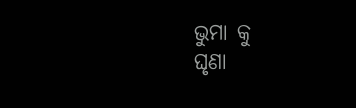ଭୁମା କୁ
ଘୃଣା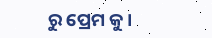ରୁ ପ୍ରେମ କୁ।